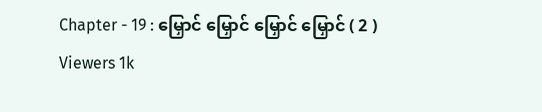Chapter - 19 : မြှောင် မြှောင် မြှောင် မြှောင် ( 2 )
Viewers 1k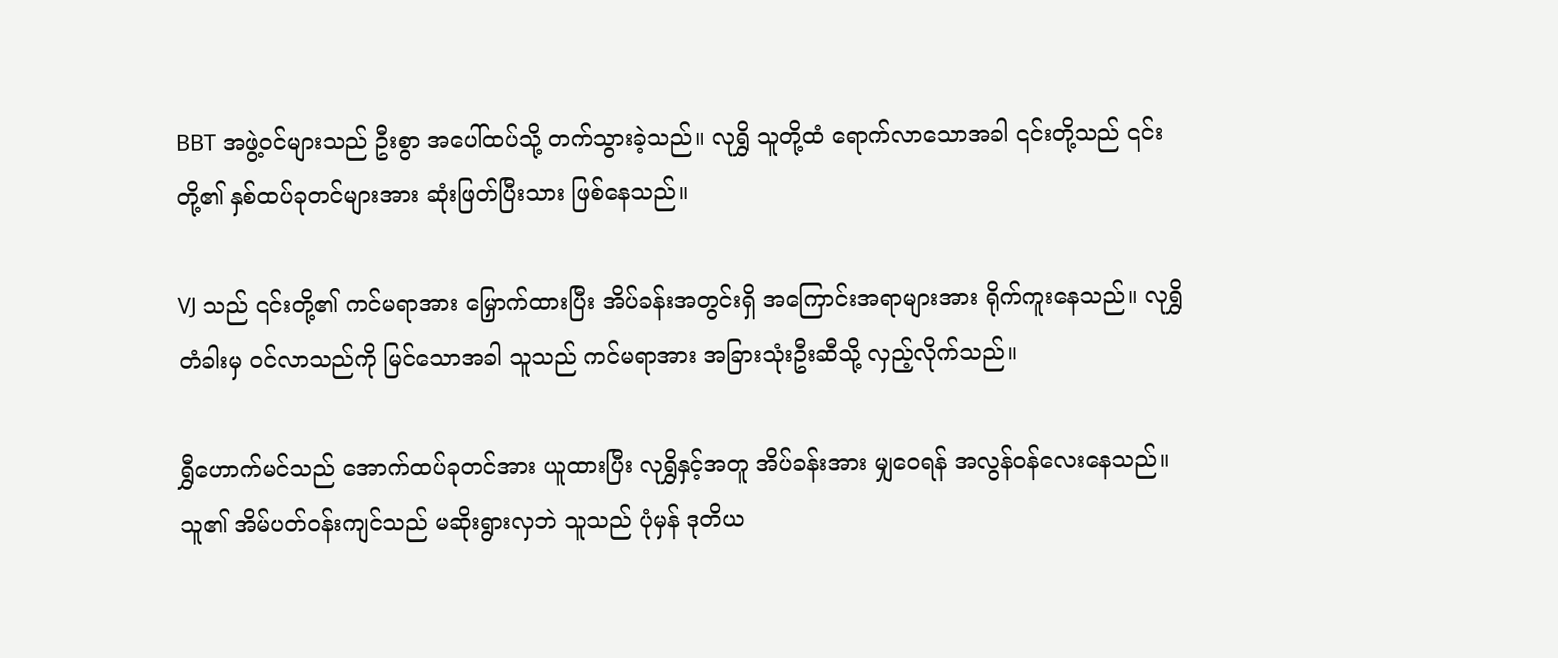BBT အဖွဲ့ဝင်များသည် ဦးစွာ အပေါ်ထပ်သို့ တက်သွားခဲ့သည်။ လုရွှိ သူတို့ထံ ရောက်လာသောအခါ ၎င်းတို့သည် ၎င်းတို့၏ နှစ်ထပ်ခုတင်များအား ဆုံးဖြတ်ပြီးသား ဖြစ်နေသည်။

VJ သည် ၎င်းတို့၏ ကင်မရာအား မြှောက်ထားပြီး အိပ်ခန်းအတွင်းရှိ အကြောင်းအရာများအား ရိုက်ကူးနေသည်။ လုရွှိ တံခါးမှ ဝင်လာသည်ကို မြင်သောအခါ သူသည် ကင်မရာအား အခြားသုံးဦးဆီသို့ လှည့်လိုက်သည်။

ရွှီဟောက်မင်သည် အောက်ထပ်ခုတင်အား ယူထားပြီး လုရွှိနှင့်အတူ အိပ်ခန်းအား မျှဝေရန် အလွန်ဝန်လေးနေသည်။ သူ၏ အိမ်ပတ်ဝန်းကျင်သည် မဆိုးရွားလှဘဲ သူသည် ပုံမှန် ဒုတိယ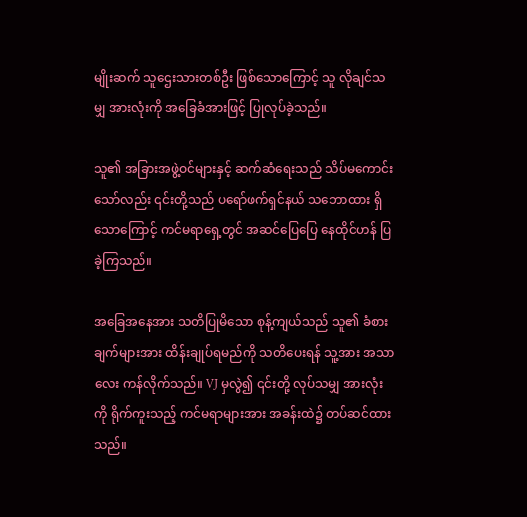မျိုးဆက် သူဌေးသားတစ်ဦး ဖြစ်သောကြောင့် သူ လိုချင်သမျှ အားလုံးကို အခြေခံအားဖြင့် ပြုလုပ်ခဲ့သည်။

သူ၏ အခြားအဖွဲ့ဝင်များနှင့် ဆက်ဆံရေးသည် သိပ်မကောင်းသော်လည်း ၎င်းတို့သည် ပရော်ဖက်ရှင်နယ် သဘောထား ရှိသောကြောင့် ကင်မရာရှေ့တွင် အဆင်ပြေပြေ နေထိုင်ဟန် ပြခဲ့ကြသည်။

အခြေအနေအား သတိပြုမိသော စုန့်ကျယ်သည် သူ၏ ခံစားချက်များအား ထိန်းချုပ်ရမည်ကို သတိပေးရန် သူ့အား အသာလေး ကန်လိုက်သည်။ VJ မှလွဲ၍ ၎င်းတို့ လုပ်သမျှ အားလုံးကို ရိုက်ကူးသည့် ကင်မရာများအား အခန်းထဲ၌ တပ်ဆင်ထားသည်။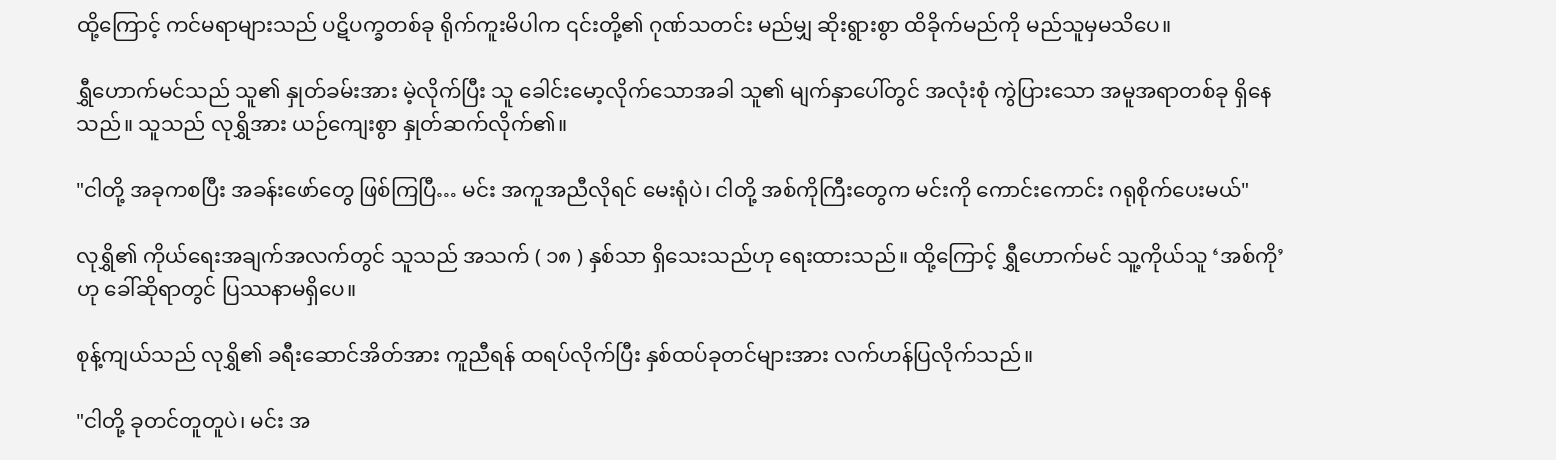ထို့ကြောင့် ကင်မရာများသည် ပဋိပက္ခတစ်ခု ရိုက်ကူးမိပါက ၎င်းတို့၏ ဂုဏ်သတင်း မည်မျှ ဆိုးရွားစွာ ထိခိုက်မည်ကို မည်သူမှမသိပေ။

ရွှီဟောက်မင်သည် သူ၏ နှုတ်ခမ်းအား မဲ့လိုက်ပြီး သူ ခေါင်းမော့လိုက်သောအခါ သူ၏ မျက်နှာပေါ်တွင် အလုံးစုံ ကွဲပြားသော အမူအရာတစ်ခု ရှိနေသည်။ သူသည် လုရွှိအား ယဉ်ကျေးစွာ နှုတ်ဆက်လိုက်၏။

"ငါတို့ အခုကစပြီး အခန်းဖော်တွေ ဖြစ်ကြပြီ… မင်း အကူအညီလိုရင် မေးရုံပဲ၊ ငါတို့ အစ်ကိုကြီးတွေက မင်းကို ကောင်းကောင်း ဂရုစိုက်ပေးမယ်"

လုရွှိ၏ ကိုယ်ရေးအချက်အလက်တွင် သူသည် အသက် ( ၁၈ ) နှစ်သာ ရှိသေးသည်ဟု ရေးထားသည်။ ထို့ကြောင့် ရွှီဟောက်မင် သူ့ကိုယ်သူ ‘အစ်ကို’ ဟု ခေါ်ဆိုရာတွင် ပြဿနာမရှိပေ။

စုန့်ကျယ်သည် လုရွှိ၏ ခရီးဆောင်အိတ်အား ကူညီရန် ထရပ်လိုက်ပြီး နှစ်ထပ်ခုတင်များအား လက်ဟန်ပြလိုက်သည်။

"ငါတို့ ခုတင်တူတူပဲ၊ မင်း အ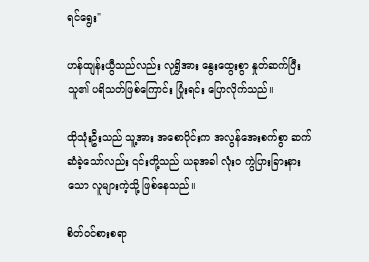ရင်ရွေး"

ဟန်ထျန်းယွီသည်လည်း လုရွှိအား နွေးထွေးစွာ နှုတ်ဆက်ပြီး သူ၏ ပရိသတ်ဖြစ်ကြောင်း ပြုံးရင်း ပြောလိုက်သည်။

ထိုသုံးဦးသည် သူ့အား အစောပိုင်းက အလွန်အေးစက်စွာ ဆက်ဆံခဲ့သော်လည်း ၎င်းတို့သည် ယခုအခါ လုံးဝ ကွဲပြားခြားနားသော လူများကဲ့သို့ ဖြစ်နေသည်။

စိတ်ဝင်စားစရာ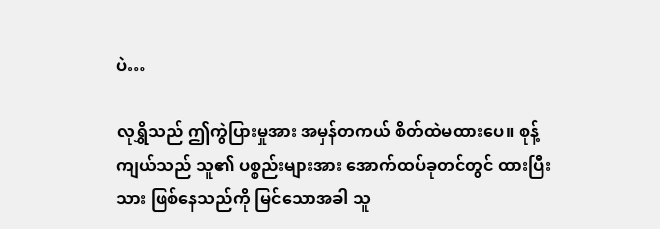ပဲ…

လုရွှိသည် ဤကွဲပြားမှုအား အမှန်တကယ် စိတ်ထဲမထားပေ။ စုန့်ကျယ်သည် သူ၏ ပစ္စည်းများအား အောက်ထပ်ခုတင်တွင် ထားပြီးသား ဖြစ်နေသည်ကို မြင်သောအခါ သူ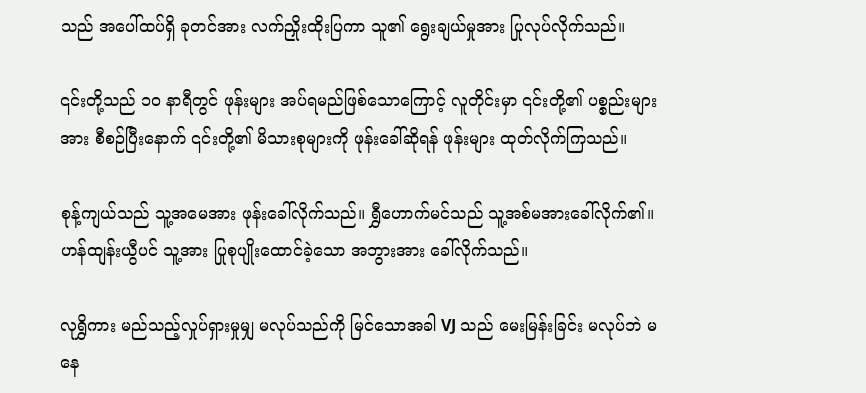သည် အပေါ်ထပ်ရှိ ခုတင်အား လက်ညှိုးထိုးပြကာ သူ၏ ရွေးချယ်မှုအား ပြုလုပ်လိုက်သည်။

၎င်းတို့သည် ၁၀ နာရီတွင် ဖုန်းများ အပ်ရမည်ဖြစ်သောကြောင့် လူတိုင်းမှာ ၎င်းတို့၏ ပစ္စည်းများအား စီစဉ်ပြီးနောက် ၎င်းတို့၏ မိသားစုများကို ဖုန်းခေါ်ဆိုရန် ဖုန်းများ ထုတ်လိုက်ကြသည်။

စုန့်ကျယ်သည် သူ့အမေအား ဖုန်းခေါ်လိုက်သည်။ ရွှီဟောက်မင်သည် သူ့အစ်မအားခေါ်လိုက်၏။ ဟန်ထျန်းယွီပင် သူ့အား ပြုစုပျိုးထောင်ခဲ့သော အဘွားအား ခေါ်လိုက်သည်။

လုရွှိကား မည်သည့်လှုပ်ရှားမှုမျှ မလုပ်သည်ကို မြင်သောအခါ VJ သည် မေးမြန်းခြင်း မလုပ်ဘဲ မနေ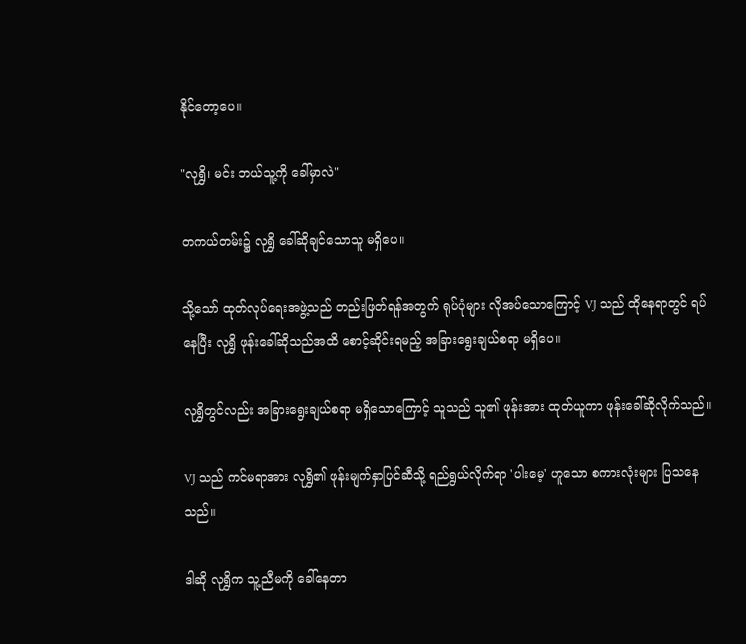နိုင်တော့ပေ။

"လုရွှိ၊ မင်း ဘယ်သူ့ကို ခေါ်မှာလဲ"

တကယ်တမ်း၌ လုရွှိ ခေါ်ဆိုချင်သောသူ မရှိပေ။

သို့သော် ထုတ်လုပ်ရေးအဖွဲ့သည် တည်းဖြတ်ရန်အတွက် ရုပ်ပုံများ လိုအပ်သောကြောင့် VJ သည် ထိုနေရာတွင် ရပ်နေပြီး လုရွှိ ဖုန်းခေါ်ဆိုသည်အထိ စောင့်ဆိုင်းရမည့် အခြားရွေးချယ်စရာ မရှိပေ။

လုရွှိတွင်လည်း အခြားရွေးချယ်စရာ မရှိသောကြောင့် သူသည် သူ၏ ဖုန်းအား ထုတ်ယူကာ ဖုန်းခေါ်ဆိုလိုက်သည်။

VJ သည် ကင်မရာအား လုရွှိ၏ ဖုန်းမျက်နှာပြင်ဆီသို့ ရည်ရွယ်လိုက်ရာ 'ပါးမေ့' ဟူသော စကားလုံးများ ပြသနေသည်။

ဒါဆို လုရွှိက သူ့ညီမကို ခေါ်နေတာ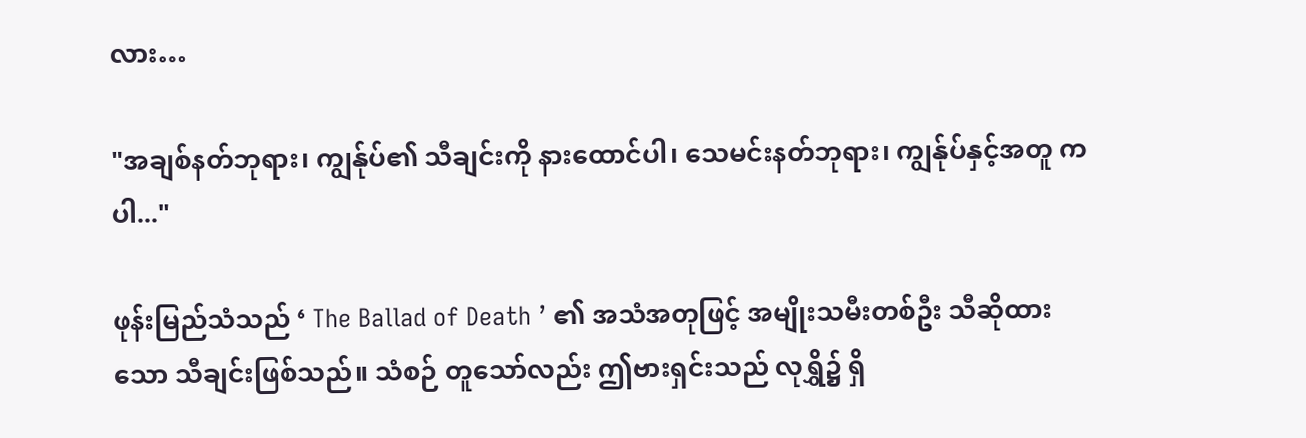လား…

"အချစ်နတ်ဘုရား၊ ကျွန်ုပ်၏ သီချင်းကို နားထောင်ပါ၊ သေမင်းနတ်ဘုရား၊ ကျွန်ုပ်နှင့်အတူ ကပါ..."

ဖုန်းမြည်သံသည် ‘ The Ballad of Death ’ ၏ အသံအတုဖြင့် အမျိုးသမီးတစ်ဦး သီဆိုထားသော သီချင်းဖြစ်သည်။ သံစဉ် တူသော်လည်း ဤဗားရှင်းသည် လုရွှိ၌ ရှိ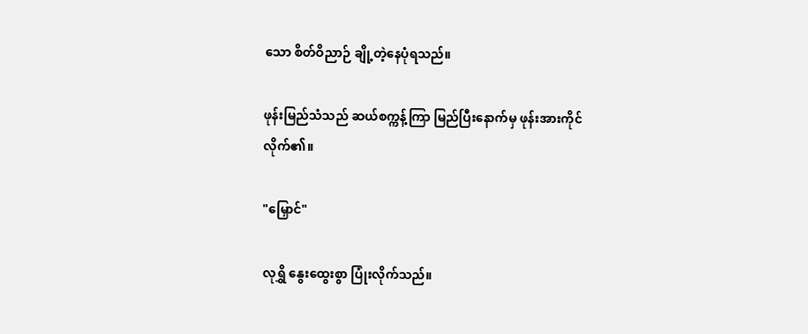သော စိတ်ဝိညာဉ် ချို့တဲ့နေပုံရသည်။

ဖုန်းမြည်သံသည် ဆယ်စက္ကန့်ကြာ မြည်ပြီးနောက်မှ ဖုန်းအားကိုင်လိုက်၏။

"မြှောင်"

လုရွှိ နွေးထွေးစွာ ပြုံးလိုက်သည်။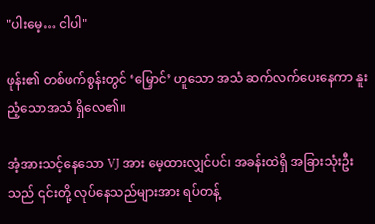"ပါးမေ့… ငါပါ"

ဖုန်း၏ တစ်ဖက်စွန်းတွင် ‘မြှောင်’ ဟူသော အသံ ဆက်လက်ပေးနေကာ နူးညံ့သောအသံ ရှိလေ၏။

အံ့အားသင့်နေသော VJ အား မေ့ထားလျှင်ပင်၊ အခန်းထဲရှိ အခြားသုံးဦးသည် ၎င်းတို့ လုပ်နေသည်များအား ရပ်တန့်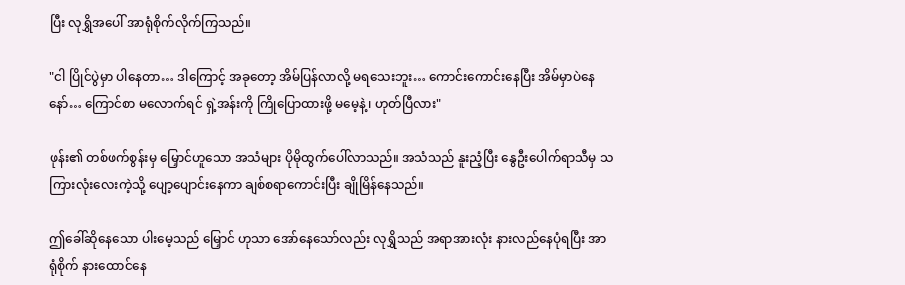ပြီး လုရွှိအပေါ် အာရုံစိုက်လိုက်ကြသည်။

"ငါ ပြိုင်ပွဲမှာ ပါနေတာ… ဒါကြောင့် အခုတော့ အိမ်ပြန်လာလို့ မရသေးဘူး… ကောင်းကောင်းနေပြီး အိမ်မှာပဲနေနော်… ကြောင်စာ မလောက်ရင် ရှဲ့အန်းကို ကြိုပြောထားဖို့ မမေ့နဲ့၊ ဟုတ်ပြီလား"

ဖုန်း၏ တစ်ဖက်စွန်းမှ မြှောင်ဟူသော အသံများ ပိုမိုထွက်ပေါ်လာသည်။ အသံသည် နူးညံ့ပြီး နွေဦးပေါက်ရာသီမှ သကြားလုံးလေးကဲ့သို့ ပျော့ပျောင်းနေကာ ချစ်စရာကောင်းပြီး ချိုမြိန်နေသည်။

ဤခေါ်ဆိုနေသော ပါးမေ့သည် မြှောင် ဟုသာ အော်နေသော်လည်း လုရွှိသည် အရာအားလုံး နားလည်နေပုံရပြီး အာရုံစိုက် နားထောင်နေ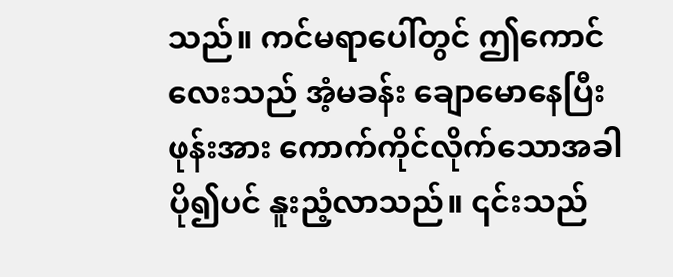သည်။ ကင်မရာပေါ်တွင် ဤကောင်လေးသည် အံ့မခန်း ချောမောနေပြီး ဖုန်းအား ကောက်ကိုင်လိုက်သောအခါ ပို၍ပင် နူးညံ့လာသည်။ ၎င်းသည်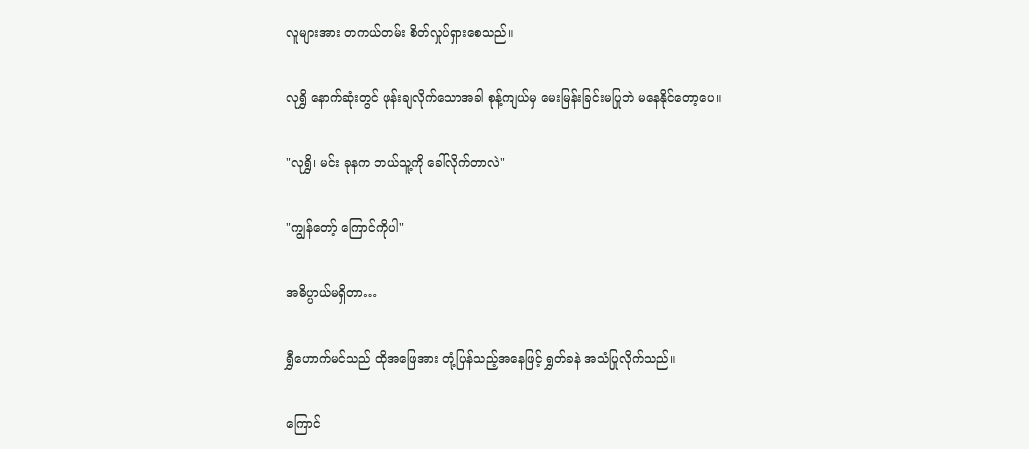လူများအား တကယ်တမ်း စိတ်လှုပ်ရှားစေသည်။

လုရွှိ နောက်ဆုံးတွင် ဖုန်းချလိုက်သောအခါ စုန့်ကျယ်မှ မေးမြန်းခြင်းမပြုဘဲ မနေနိုင်တော့ပေ။

"လုရွှိ၊ မင်း ခုနက ဘယ်သူ့ကို ခေါ်လိုက်တာလဲ"

"ကျွန်တော့် ကြောင်ကိုပါ"

အဓိပ္ပာယ်မရှိတာ…

ရွှီဟောက်မင်သည် ထိုအဖြေအား တုံ့ပြန်သည့်အနေဖြင့် ရွှတ်ခနဲ အသံပြုလိုက်သည်။

ကြောင်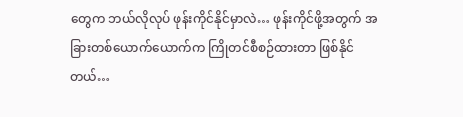တွေက ဘယ်လိုလုပ် ဖုန်းကိုင်နိုင်မှာလဲ… ဖုန်းကိုင်ဖို့အတွက် အခြားတစ်ယောက်ယောက်က ကြိုတင်စီစဉ်ထားတာ ဖြစ်နိုင်တယ်…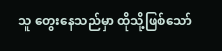သူ တွေးနေသည်မှာ ထိုသို့ဖြစ်သော်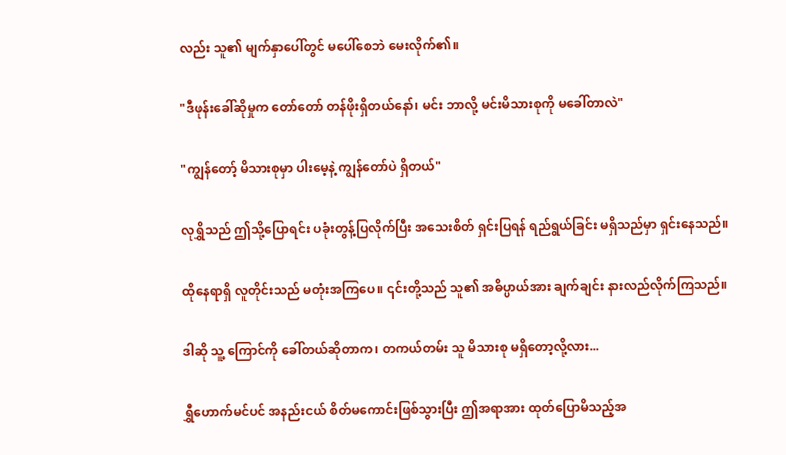လည်း သူ၏ မျက်နှာပေါ်တွင် မပေါ်စေဘဲ မေးလိုက်၏။

"ဒီဖုန်းခေါ်ဆိုမှုက တော်တော် တန်ဖိုးရှိတယ်နော်၊ မင်း ဘာလို့ မင်းမိသားစုကို မခေါ်တာလဲ"

"ကျွန်တော့် မိသားစုမှာ ပါးမေ့နဲ့ ကျွန်တော်ပဲ ရှိတယ်"

လုရွှိသည် ဤသို့ပြောရင်း ပခုံးတွန့်ပြလိုက်ပြီး အသေးစိတ် ရှင်းပြရန် ရည်ရွယ်ခြင်း မရှိသည်မှာ ရှင်းနေသည်။

ထိုနေရာရှိ လူတိုင်းသည် မတုံးအကြပေ။ ၎င်းတို့သည် သူ၏ အဓိပ္ပာယ်အား ချက်ချင်း နားလည်လိုက်ကြသည်။

ဒါဆို သူ့ ကြောင်ကို ခေါ်တယ်ဆိုတာက၊ တကယ်တမ်း သူ မိသားစု မရှိတော့လို့လား...

ရွှီဟောက်မင်ပင် အနည်းငယ် စိတ်မကောင်းဖြစ်သွားပြီး ဤအရာအား ထုတ်ပြောမိသည့်အ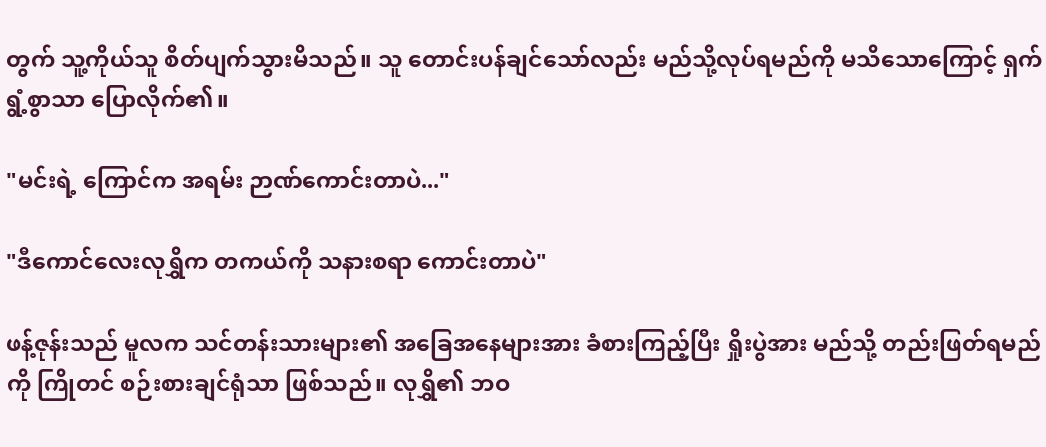တွက် သူ့ကိုယ်သူ စိတ်ပျက်သွားမိသည်။ သူ တောင်းပန်ချင်သော်လည်း မည်သို့လုပ်ရမည်ကို မသိသောကြောင့် ရှက်ရွံ့စွာသာ ပြောလိုက်၏။

"မင်းရဲ့ ကြောင်က အရမ်း ဉာဏ်ကောင်းတာပဲ..."

"ဒီကောင်လေးလုရွှိက တကယ်ကို သနားစရာ ကောင်းတာပဲ"

ဖန့်ဇုန်းသည် မူလက သင်တန်းသားများ၏ အခြေအနေများအား ခံစားကြည့်ပြီး ရှိုးပွဲအား မည်သို့ တည်းဖြတ်ရမည်ကို ကြိုတင် စဉ်းစားချင်ရုံသာ ဖြစ်သည်။ လုရွှိ၏ ဘဝ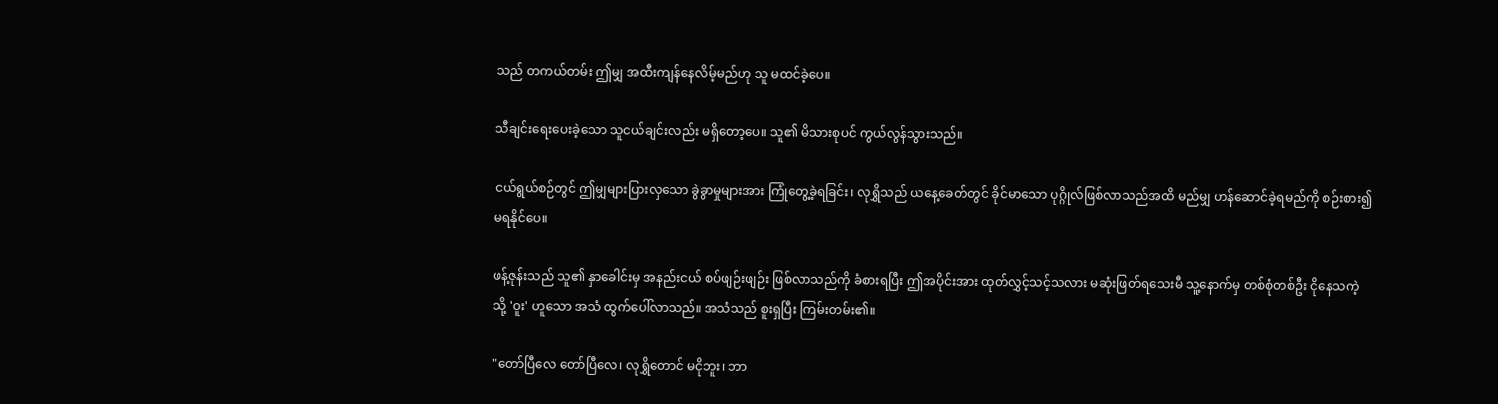သည် တကယ်တမ်း ဤမျှ အထီးကျန်နေလိမ့်မည်ဟု သူ မထင်ခဲ့ပေ။

သီချင်းရေးပေးခဲ့သော သူငယ်ချင်းလည်း မရှိတော့ပေ။ သူ၏ မိသားစုပင် ကွယ်လွန်သွားသည်။

ငယ်ရွယ်စဉ်တွင် ဤမျှများပြားလှသော ခွဲခွာမှုများအား ကြုံတွေ့ခဲ့ရခြင်း၊ လုရွှိသည် ယနေ့ခေတ်တွင် ခိုင်မာသော ပုဂ္ဂိုလ်ဖြစ်လာသည်အထိ မည်မျှ ဟန်ဆောင်ခဲ့ရမည်ကို စဉ်းစား၍မရနိုင်ပေ။

ဖန့်ဇုန်းသည် သူ၏ နှာခေါင်းမှ အနည်းငယ် စပ်ဖျဉ်းဖျဉ်း ဖြစ်လာသည်ကို ခံစားရပြီး ဤအပိုင်းအား ထုတ်လွှင့်သင့်သလား မဆုံးဖြတ်ရသေးမီ သူ့နောက်မှ တစ်စုံတစ်ဦး ငိုနေသကဲ့သို့ 'ဝူး' ဟူသော အသံ ထွက်ပေါ်လာသည်။ အသံသည် စူးရှပြီး ကြမ်းတမ်း၏။

"တော်ပြီလေ တော်ပြီလေ၊ လုရွှိတောင် မငိုဘူး၊ ဘာ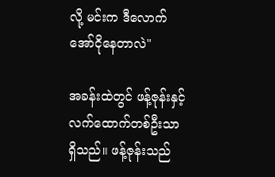လို့ မင်းက ဒီလောက် အော်ငိုနေတာလဲ"

အခန်းထဲတွင် ဖန့်ဇုန်းနှင့် လက်ထောက်တစ်ဦးသာ ရှိသည်။ ဖန့်ဇုန်းသည်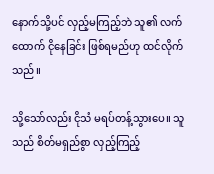နောက်သို့ပင် လှည့်မကြည့်ဘဲ သူ၏ လက်ထောက် ငိုနေခြင်း ဖြစ်ရမည်ဟု ထင်လိုက်သည်။

သို့သော်လည်း ငိုသံ မရပ်တန့်သွားပေ။ သူသည် စိတ်မရှည်စွာ လှည့်ကြည့်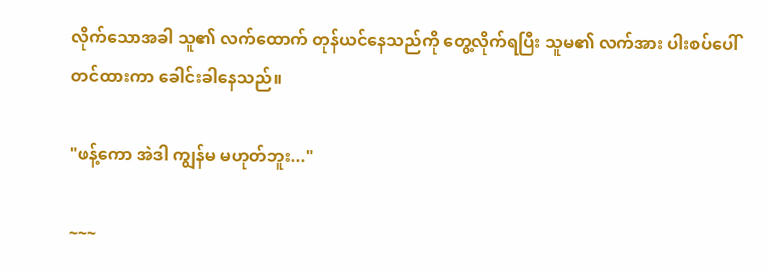လိုက်သောအခါ သူ၏ လက်ထောက် တုန်ယင်နေသည်ကို တွေ့လိုက်ရပြီး သူမ၏ လက်အား ပါးစပ်ပေါ် တင်ထားကာ ခေါင်းခါနေသည်။

"ဖန့်ကော အဲဒါ ကျွန်မ မဟုတ်ဘူး..."

~~~